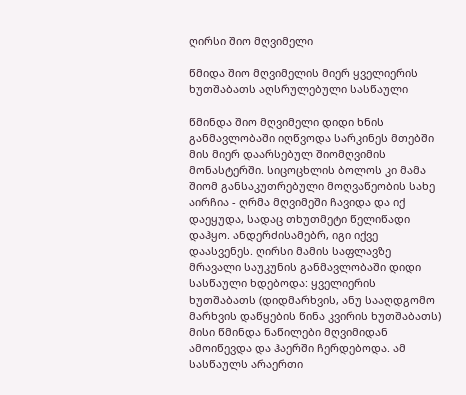ღირსი შიო მღვიმელი

წმიდა შიო მღვიმელის მიერ ყველიერის ხუთშაბათს აღსრულებული სასწაული

წმინდა შიო მღვიმელი დიდი ხნის განმავლობაში იღწვოდა სარკინეს მთებში მის მიერ დაარსებულ შიომღვიმის მონასტერში. სიცოცხლის ბოლოს კი მამა შიომ განსაკუთრებული მოღვაწეობის სახე აირჩია - ღრმა მღვიმეში ჩავიდა და იქ დაეყუდა, სადაც თხუთმეტი წელიწადი დაჰყო. ანდერძისამებრ, იგი იქვე დაასვენეს. ღირსი მამის საფლავზე მრავალი საუკუნის განმავლობაში დიდი სასწაული ხდებოდა: ყველიერის ხუთშაბათს (დიდმარხვის, ანუ სააღდგომო მარხვის დაწყების წინა კვირის ხუთშაბათს) მისი წმინდა ნაწილები მღვიმიდან ამოიწევდა და ჰაერში ჩერდებოდა. ამ სასწაულს არაერთი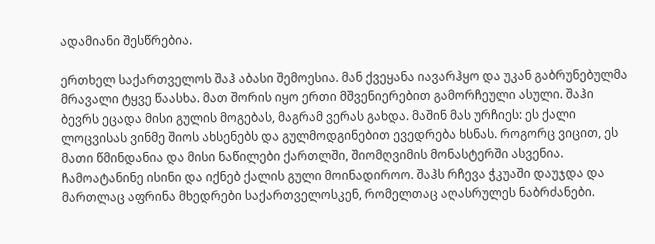ადამიანი შესწრებია.

ერთხელ საქართველოს შაჰ აბასი შემოესია. მან ქვეყანა იავარჰყო და უკან გაბრუნებულმა მრავალი ტყვე წაასხა. მათ შორის იყო ერთი მშვენიერებით გამორჩეული ასული. შაჰი ბევრს ეცადა მისი გულის მოგებას, მაგრამ ვერას გახდა. მაშინ მას ურჩიეს: ეს ქალი ლოცვისას ვინმე შიოს ახსენებს და გულმოდგინებით ევედრება ხსნას. როგორც ვიცით, ეს მათი წმინდანია და მისი ნაწილები ქართლში, შიომღვიმის მონასტერში ასვენია. ჩამოატანინე ისინი და იქნებ ქალის გული მოინადიროო. შაჰს რჩევა ჭკუაში დაუჯდა და მართლაც აფრინა მხედრები საქართველოსკენ, რომელთაც აღასრულეს ნაბრძანები.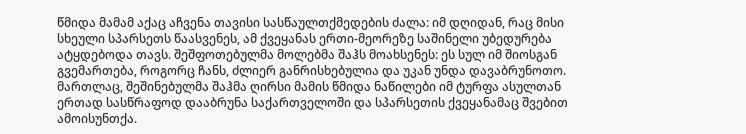წმიდა მამამ აქაც აჩვენა თავისი სასწაულთქმედების ძალა: იმ დღიდან, რაც მისი სხეული სპარსეთს წაასვენეს, ამ ქვეყანას ერთი-მეორეზე საშინელი უბედურება ატყდებოდა თავს. შეშფოთებულმა მოლებმა შაჰს მოახსენეს: ეს სულ იმ შიოსგან გვემართება, როგორც ჩანს, ძლიერ განრისხებულია და უკან უნდა დავაბრუნოთო. მართლაც, შეშინებულმა შაჰმა ღირსი მამის წმიდა ნაწილები იმ ტურფა ასულთან ერთად სასწრაფოდ დააბრუნა საქართველოში და სპარსეთის ქვეყანამაც შვებით ამოისუნთქა.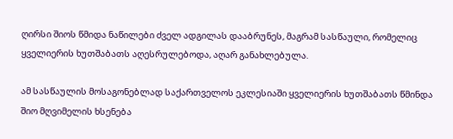ღირსი შიოს წმიდა ნაწილები ძველ ადგილას დააბრუნეს, მაგრამ სასწაული, რომელიც ყველიერის ხუთშაბათს აღესრულებოდა, აღარ განახლებულა.

ამ სასწაულის მოსაგონებლად საქართველოს ეკლესიაში ყველიერის ხუთშაბათს წმინდა შიო მღვიმელის ხსენება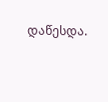დაწესდა.